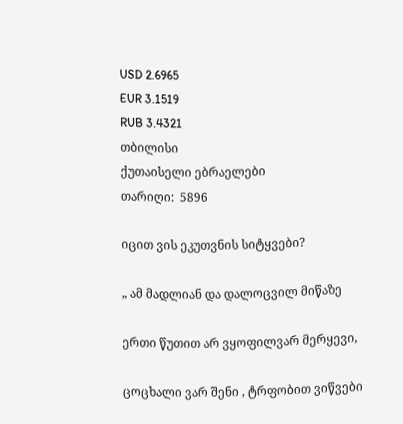USD 2.6965
EUR 3.1519
RUB 3.4321
თბილისი
ქუთაისელი ებრაელები
თარიღი:  5896

იცით ვის ეკუთვნის სიტყვები?

„ ამ მადლიან და დალოცვილ მიწაზე

ერთი წუთით არ ვყოფილვარ მერყევი,

ცოცხალი ვარ შენი , ტრფობით ვიწვები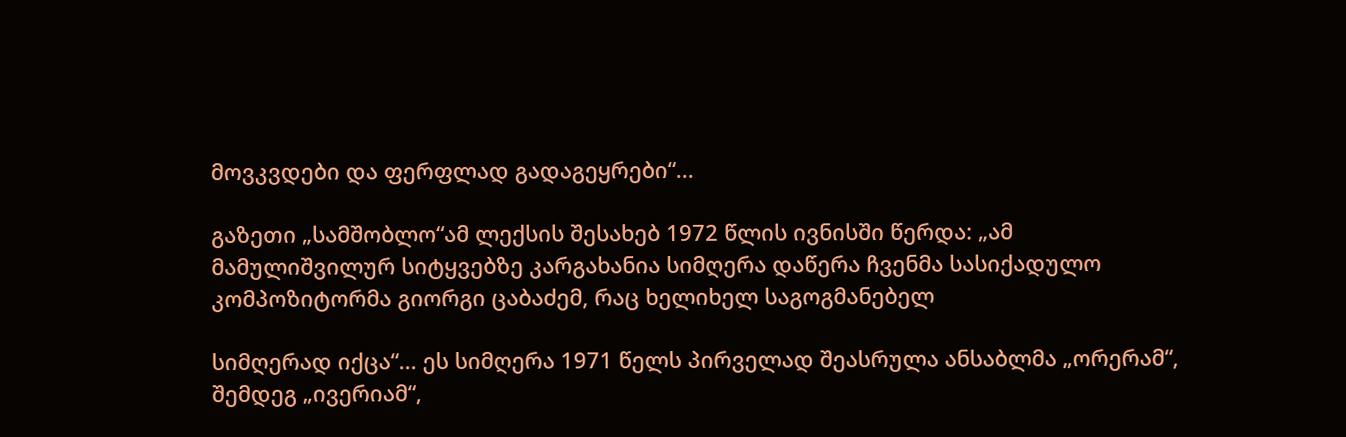მოვკვდები და ფერფლად გადაგეყრები“...

გაზეთი „სამშობლო“ამ ლექსის შესახებ 1972 წლის ივნისში წერდა: „ამ მამულიშვილურ სიტყვებზე კარგახანია სიმღერა დაწერა ჩვენმა სასიქადულო კომპოზიტორმა გიორგი ცაბაძემ, რაც ხელიხელ საგოგმანებელ

სიმღერად იქცა“... ეს სიმღერა 1971 წელს პირველად შეასრულა ანსაბლმა „ორერამ“, შემდეგ „ივერიამ“,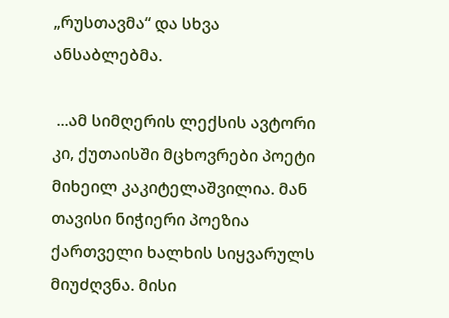„რუსთავმა“ და სხვა ანსაბლებმა.

 ...ამ სიმღერის ლექსის ავტორი კი, ქუთაისში მცხოვრები პოეტი მიხეილ კაკიტელაშვილია. მან თავისი ნიჭიერი პოეზია ქართველი ხალხის სიყვარულს მიუძღვნა. მისი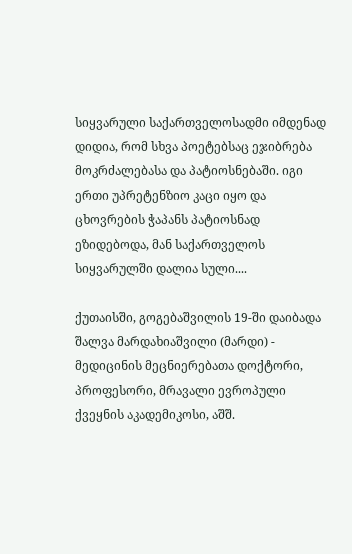სიყვარული საქართველოსადმი იმდენად დიდია, რომ სხვა პოეტებსაც ეჯიბრება მოკრძალებასა და პატიოსნებაში. იგი ერთი უპრეტენზიო კაცი იყო და ცხოვრების ჭაპანს პატიოსნად ეზიდებოდა, მან საქართველოს სიყვარულში დალია სული....

ქუთაისში, გოგებაშვილის 19-ში დაიბადა შალვა მარდახიაშვილი (მარდი) - მედიცინის მეცნიერებათა დოქტორი, პროფესორი, მრავალი ევროპული ქვეყნის აკადემიკოსი, აშშ.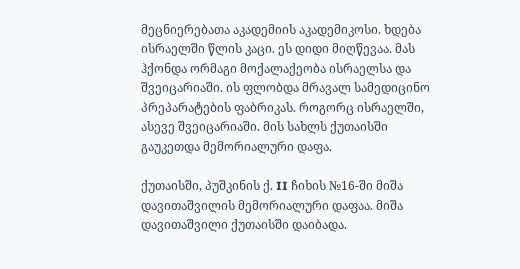მეცნიერებათა აკადემიის აკადემიკოსი. ხდება ისრაელში წლის კაცი. ეს დიდი მიღწევაა. მას ჰქონდა ორმაგი მოქალაქეობა ისრაელსა და შვეიცარიაში. ის ფლობდა მრავალ სამედიცინო პრეპარატების ფაბრიკას. როგორც ისრაელში, ასევე შვეიცარიაში. მის სახლს ქუთაისში გაუკეთდა მემორიალური დაფა.

ქუთაისში, პუშკინის ქ. II ჩიხის №16-ში მიშა დავითაშვილის მემორიალური დაფაა. მიშა დავითაშვილი ქუთაისში დაიბადა.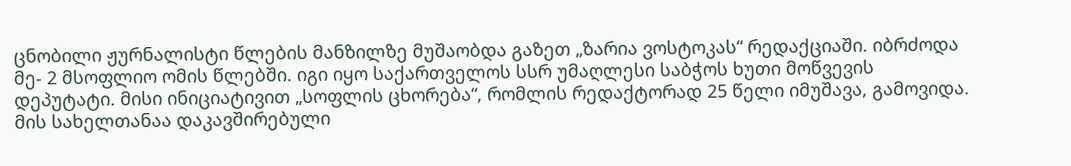ცნობილი ჟურნალისტი წლების მანზილზე მუშაობდა გაზეთ „ზარია ვოსტოკას“ რედაქციაში. იბრძოდა მე- 2 მსოფლიო ომის წლებში. იგი იყო საქართველოს სსრ უმაღლესი საბჭოს ხუთი მოწვევის დეპუტატი. მისი ინიციატივით „სოფლის ცხორება“, რომლის რედაქტორად 25 წელი იმუშავა, გამოვიდა. მის სახელთანაა დაკავშირებული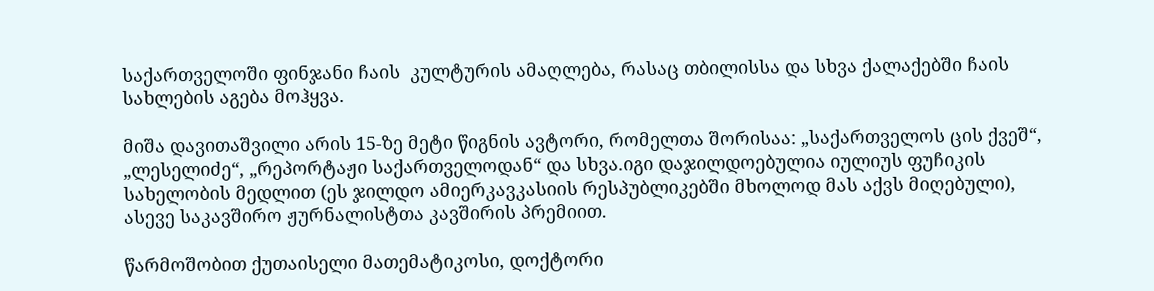საქართველოში ფინჯანი ჩაის  კულტურის ამაღლება, რასაც თბილისსა და სხვა ქალაქებში ჩაის სახლების აგება მოჰყვა.

მიშა დავითაშვილი არის 15-ზე მეტი წიგნის ავტორი, რომელთა შორისაა: „საქართველოს ცის ქვეშ“, „ლესელიძე“, „რეპორტაჟი საქართველოდან“ და სხვა.იგი დაჯილდოებულია იულიუს ფუჩიკის სახელობის მედლით (ეს ჯილდო ამიერკავკასიის რესპუბლიკებში მხოლოდ მას აქვს მიღებული), ასევე საკავშირო ჟურნალისტთა კავშირის პრემიით.

წარმოშობით ქუთაისელი მათემატიკოსი, დოქტორი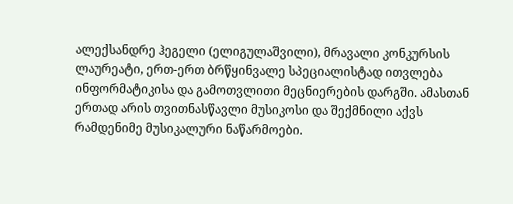ალექსანდრე ჰეგელი (ელიგულაშვილი), მრავალი კონკურსის ლაურეატი, ერთ-ერთ ბრწყინვალე სპეციალისტად ითვლება ინფორმატიკისა და გამოთვლითი მეცნიერების დარგში. ამასთან ერთად არის თვითნასწავლი მუსიკოსი და შექმნილი აქვს რამდენიმე მუსიკალური ნაწარმოები.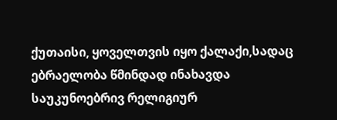ქუთაისი, ყოველთვის იყო ქალაქი,სადაც ებრაელობა წმინდად ინახავდა საუკუნოებრივ რელიგიურ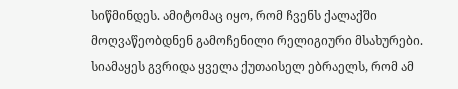სიწმინდეს. ამიტომაც იყო, რომ ჩვენს ქალაქში მოღვაწეობდნენ გამოჩენილი რელიგიური მსახურები. სიამაყეს გვრიდა ყველა ქუთაისელ ებრაელს, რომ ამ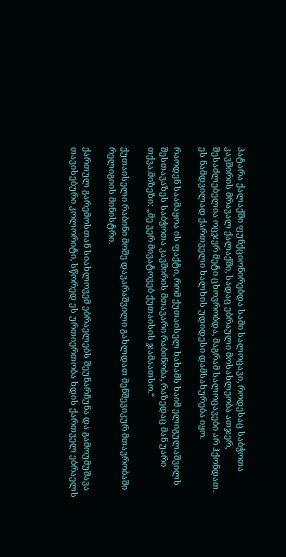პატარა ქალაქში ფუნქციონირებდა სამი სალოცავი, როდესაც საბჭოთა კავშირის მრავალ ქალაქში, სადაც ებრაული მოსახლეობა ათჯერ, შესაძლებელია ოცჯერ მეტი ცხოვრობდა, მაგრამ სალოცავები არ ჰქონდათ. ეს ნამდვილად ქართველი ხალხის უდიდესი დამსახურება იყო.

რაოდენ საამაყოა ის ფაქტი, რომ ქუთაისელ ხახამს ხაიმ ელიგულაშვილს შესთავაზეს საბჭოთა კავშირის მთავარი რაბინობა, რაზედაც მან უარი თქვა.მიზეზი: „მე ვერ მივატოვებ ქუთაისის ჯამაათსო.“

ქუთაისელი რაბინი მოშე დავარაშვილი გახლდათ მენშევიკურ მთავრობაში  რელიგიის მინისტრი.

ქართულ გარემოსთან სიახლოვემ ებრაელებს შეუნარჩუნა და გამოუმუშავა თავისებური კოლორიტი, სწორედ ეს ურთიერთობა ხდის ქართველ ებრაელს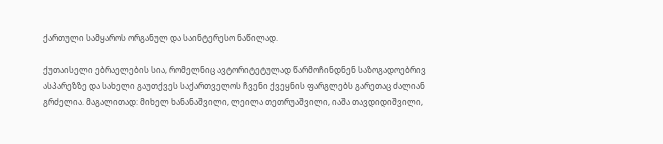ქართული სამყაროს ორგანულ და საინტერესო ნაწილად.

ქუთაისელი ებრაელების სია, რომელნიც ავტორიტეტულად წარმოჩინდნენ საზოგადოებრივ ასპარეზზე და სახელი გაუთქვეს საქართველოს ჩვენი ქვეყნის ფარგლებს გარეთაც ძალიან გრძელია. მაგალითად: მიხელ ხანანაშვილი, ლეილა თეთრუაშვილი, იაშა თავდიდიშვილი,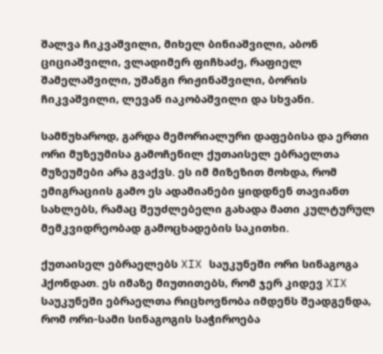შალვა ჩიკვაშვილი, მიხელ ბინიაშვილი, აბონ ციციაშვილი, ვლადიმერ ფიჩხაძე, რაფიელ შამელაშვილი, უშანგი რიჟინაშვილი, ბორის ჩიკვაშვილი, ლევან იაკობაშვილი და სხვანი.

სამწუხაროდ, გარდა მემორიალური დაფებისა და ერთი ორი მუზეუმისა გამოჩენილ ქუთაისელ ებრაელთა მუზეუმები არა გვაქვს. ეს იმ მიზეზით მოხდა, რომ ემიგრაციის გამო ეს ადამიანები ყიდდნენ თავიანთ სახლებს, რამაც შეუძლებელი გახადა მათი კულტურულ მემკვიდრეობად გამოცხადების საკითხი.

ქუთაისელ ებრაელებს XIX საუკუნეში ორი სინაგოგა ჰქონდათ. ეს იმაზე მიუთითებს, რომ ჯერ კიდევ XIX საუკუნეში ებრაელთა რიცხოვნობა იმდენს შეადგენდა, რომ ორი-სამი სინაგოგის საჭიროება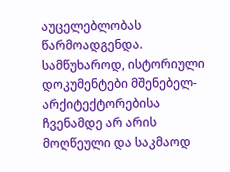აუცელებლობას წარმოადგენდა. სამწუხაროდ, ისტორიული დოკუმენტები მშენებელ-არქიტექტორებისა ჩვენამდე არ არის მოღწეული და საკმაოდ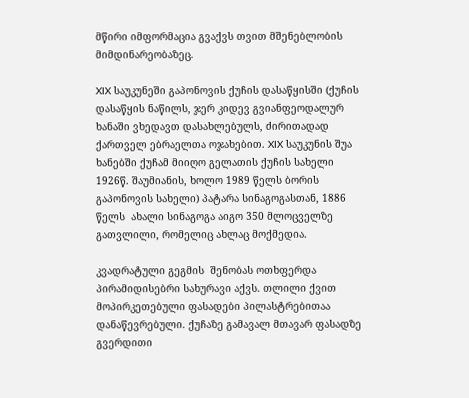მწირი იმფორმაცია გვაქვს თვით მშენებლობის მიმდინარეობაზეც.

XIX საუკუნეში გაპონოვის ქუჩის დასაწყისში (ქუჩის დასაწყის ნაწილს, ჯერ კიდევ გვიანფეოდალურ ხანაში ვხედავთ დასახლებულს, ძირითადად ქართველ ებრაელთა ოჯახებით. XIX საუკუნის შუა ხანებში ქუჩამ მიიღო გელათის ქუჩის სახელი 1926წ. შაუმიანის, ხოლო 1989 წელს ბორის გაპონოვის სახელი) პატარა სინაგოგასთან, 1886 წელს  ახალი სინაგოგა აიგო 350 მლოცველზე გათვლილი, რომელიც ახლაც მოქმედია.

კვადრატული გეგმის  შენობას ოთხფერდა პირამიდისებრი სახურავი აქვს. თლილი ქვით მოპირკეთებული ფასადები პილასტრებითაა დანაწევრებული. ქუჩაზე გამავალ მთავარ ფასადზე გვერდითი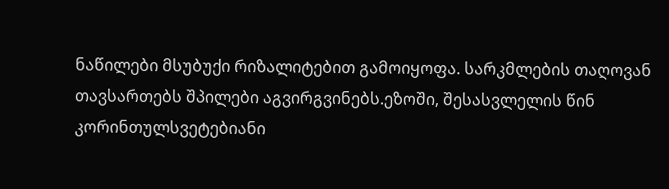ნაწილები მსუბუქი რიზალიტებით გამოიყოფა. სარკმლების თაღოვან თავსართებს შპილები აგვირგვინებს.ეზოში, შესასვლელის წინ კორინთულსვეტებიანი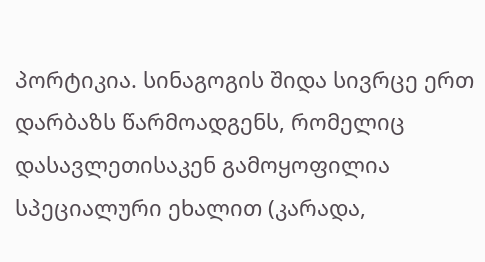პორტიკია. სინაგოგის შიდა სივრცე ერთ დარბაზს წარმოადგენს, რომელიც დასავლეთისაკენ გამოყოფილია სპეციალური ეხალით (კარადა,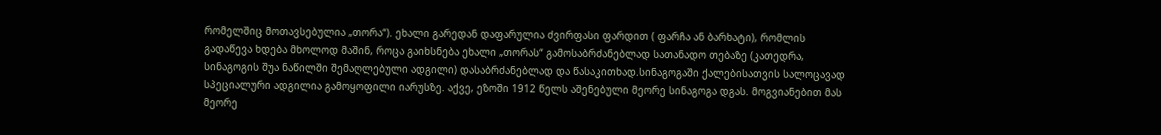რომელშიც მოთავსებულია „თორა“). ეხალი გარედან დაფარულია ძვირფასი ფარდით ( ფარჩა ან ბარხატი), რომლის გადაწევა ხდება მხოლოდ მაშინ, როცა გაიხსნება ეხალი „თორას“ გამოსაბრძანებლად სათანადო თებაზე (კათედრა, სინაგოგის შუა ნაწილში შემაღლებული ადგილი) დასაბრძანებლად და წასაკითხად.სინაგოგაში ქალებისათვის სალოცავად სპეციალური ადგილია გამოყოფილი იარუსზე. აქვე, ეზოში 1912 წელს აშენებული მეორე სინაგოგა დგას. მოგვიანებით მას მეორე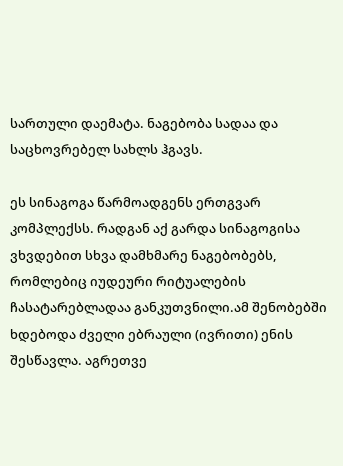სართული დაემატა. ნაგებობა სადაა და საცხოვრებელ სახლს ჰგავს.

ეს სინაგოგა წარმოადგენს ერთგვარ კომპლექსს. რადგან აქ გარდა სინაგოგისა ვხვდებით სხვა დამხმარე ნაგებობებს, რომლებიც იუდეური რიტუალების ჩასატარებლადაა განკუთვნილი.ამ შენობებში ხდებოდა ძველი ებრაული (ივრითი) ენის შესწავლა. აგრეთვე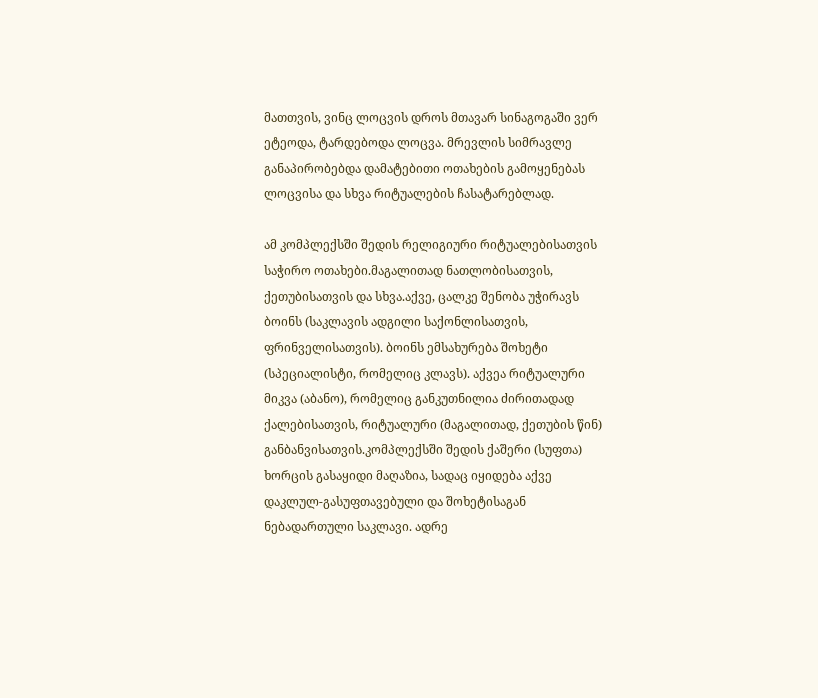მათთვის, ვინც ლოცვის დროს მთავარ სინაგოგაში ვერ ეტეოდა, ტარდებოდა ლოცვა. მრევლის სიმრავლე განაპირობებდა დამატებითი ოთახების გამოყენებას ლოცვისა და სხვა რიტუალების ჩასატარებლად.

ამ კომპლექსში შედის რელიგიური რიტუალებისათვის საჭირო ოთახები.მაგალითად ნათლობისათვის, ქეთუბისათვის და სხვა.აქვე, ცალკე შენობა უჭირავს ბოინს (საკლავის ადგილი საქონლისათვის, ფრინველისათვის). ბოინს ემსახურება შოხეტი (სპეციალისტი, რომელიც კლავს). აქვეა რიტუალური მიკვა (აბანო), რომელიც განკუთნილია ძირითადად ქალებისათვის, რიტუალური (მაგალითად, ქეთუბის წინ) განბანვისათვის.კომპლექსში შედის ქაშერი (სუფთა) ხორცის გასაყიდი მაღაზია, სადაც იყიდება აქვე დაკლულ-გასუფთავებული და შოხეტისაგან ნებადართული საკლავი. ადრე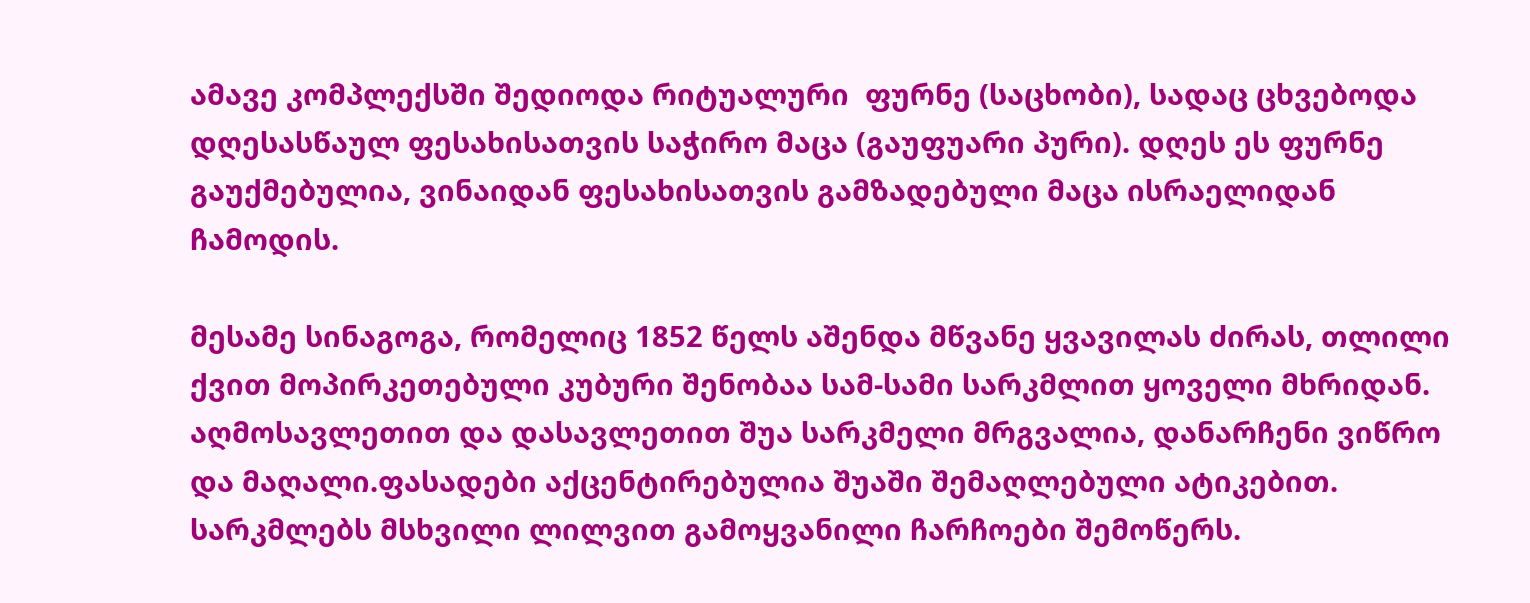ამავე კომპლექსში შედიოდა რიტუალური  ფურნე (საცხობი), სადაც ცხვებოდა დღესასწაულ ფესახისათვის საჭირო მაცა (გაუფუარი პური). დღეს ეს ფურნე გაუქმებულია, ვინაიდან ფესახისათვის გამზადებული მაცა ისრაელიდან ჩამოდის.

მესამე სინაგოგა, რომელიც 1852 წელს აშენდა მწვანე ყვავილას ძირას, თლილი ქვით მოპირკეთებული კუბური შენობაა სამ-სამი სარკმლით ყოველი მხრიდან. აღმოსავლეთით და დასავლეთით შუა სარკმელი მრგვალია, დანარჩენი ვიწრო და მაღალი.ფასადები აქცენტირებულია შუაში შემაღლებული ატიკებით. სარკმლებს მსხვილი ლილვით გამოყვანილი ჩარჩოები შემოწერს.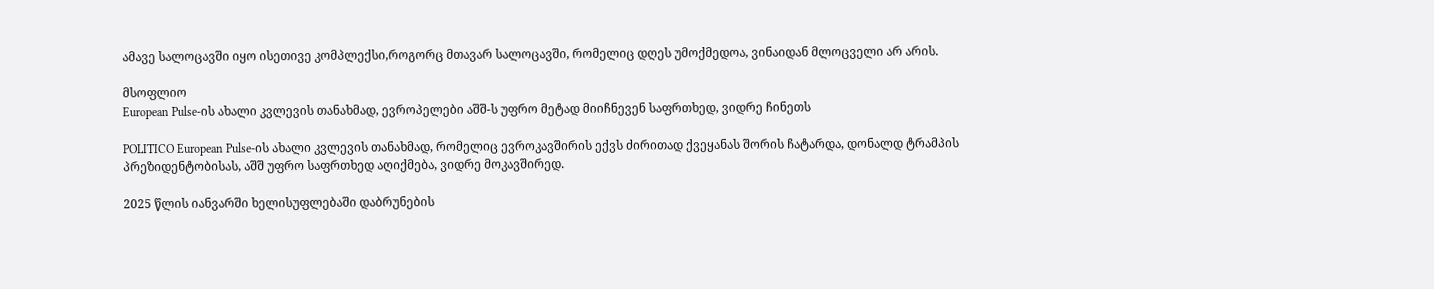ამავე სალოცავში იყო ისეთივე კომპლექსი,როგორც მთავარ სალოცავში, რომელიც დღეს უმოქმედოა, ვინაიდან მლოცველი არ არის.

მსოფლიო
European Pulse-ის ახალი კვლევის თანახმად, ევროპელები აშშ-ს უფრო მეტად მიიჩნევენ საფრთხედ, ვიდრე ჩინეთს

POLITICO European Pulse-ის ახალი კვლევის თანახმად, რომელიც ევროკავშირის ექვს ძირითად ქვეყანას შორის ჩატარდა, დონალდ ტრამპის პრეზიდენტობისას, აშშ უფრო საფრთხედ აღიქმება, ვიდრე მოკავშირედ.

2025 წლის იანვარში ხელისუფლებაში დაბრუნების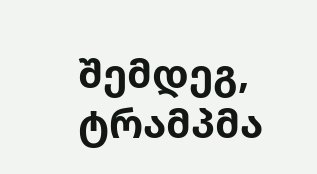შემდეგ, ტრამპმა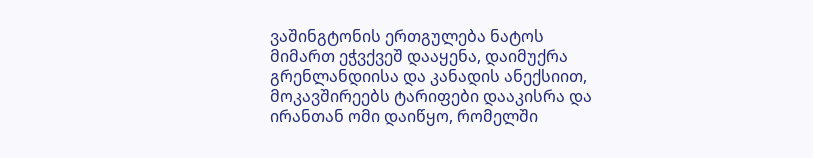ვაშინგტონის ერთგულება ნატოს მიმართ ეჭვქვეშ დააყენა, დაიმუქრა გრენლანდიისა და კანადის ანექსიით, მოკავშირეებს ტარიფები დააკისრა და ირანთან ომი დაიწყო, რომელში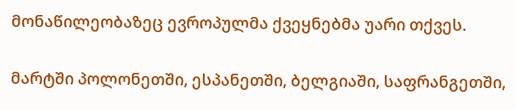მონაწილეობაზეც ევროპულმა ქვეყნებმა უარი თქვეს.

მარტში პოლონეთში, ესპანეთში, ბელგიაში, საფრანგეთში,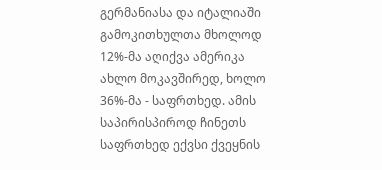გერმანიასა და იტალიაში გამოკითხულთა მხოლოდ 12%-მა აღიქვა ამერიკა ახლო მოკავშირედ, ხოლო 36%-მა - საფრთხედ. ამის საპირისპიროდ ჩინეთს საფრთხედ ექვსი ქვეყნის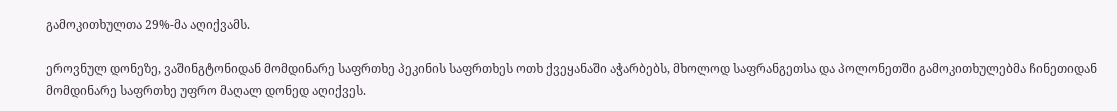გამოკითხულთა 29%-მა აღიქვამს.

ეროვნულ დონეზე, ვაშინგტონიდან მომდინარე საფრთხე პეკინის საფრთხეს ოთხ ქვეყანაში აჭარბებს, მხოლოდ საფრანგეთსა და პოლონეთში გამოკითხულებმა ჩინეთიდან მომდინარე საფრთხე უფრო მაღალ დონედ აღიქვეს.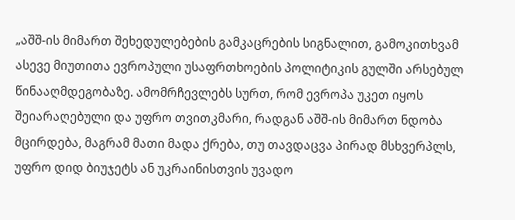„აშშ-ის მიმართ შეხედულებების გამკაცრების სიგნალით, გამოკითხვამ ასევე მიუთითა ევროპული უსაფრთხოების პოლიტიკის გულში არსებულ წინააღმდეგობაზე. ამომრჩევლებს სურთ, რომ ევროპა უკეთ იყოს შეიარაღებული და უფრო თვითკმარი, რადგან აშშ-ის მიმართ ნდობა მცირდება, მაგრამ მათი მადა ქრება, თუ თავდაცვა პირად მსხვერპლს, უფრო დიდ ბიუჯეტს ან უკრაინისთვის უვადო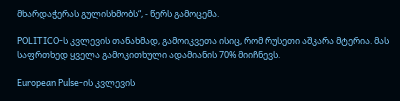მხარდაჭერას გულისხმობს“, - წერს გამოცემა.

POLITICO-ს კვლევის თანახმად, გამოიკვეთა ისიც, რომ რუსეთი აშკარა მტერია. მას საფრთხედ ყველა გამოკითხული ადამიანის 70% მიიჩნევს.

European Pulse-ის კვლევის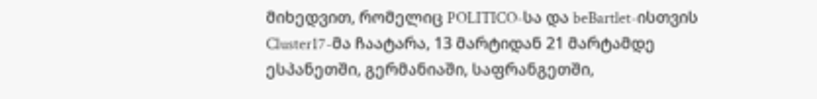მიხედვით, რომელიც POLITICO-სა და beBartlet-ისთვის Cluster17-მა ჩაატარა, 13 მარტიდან 21 მარტამდე ესპანეთში, გერმანიაში, საფრანგეთში,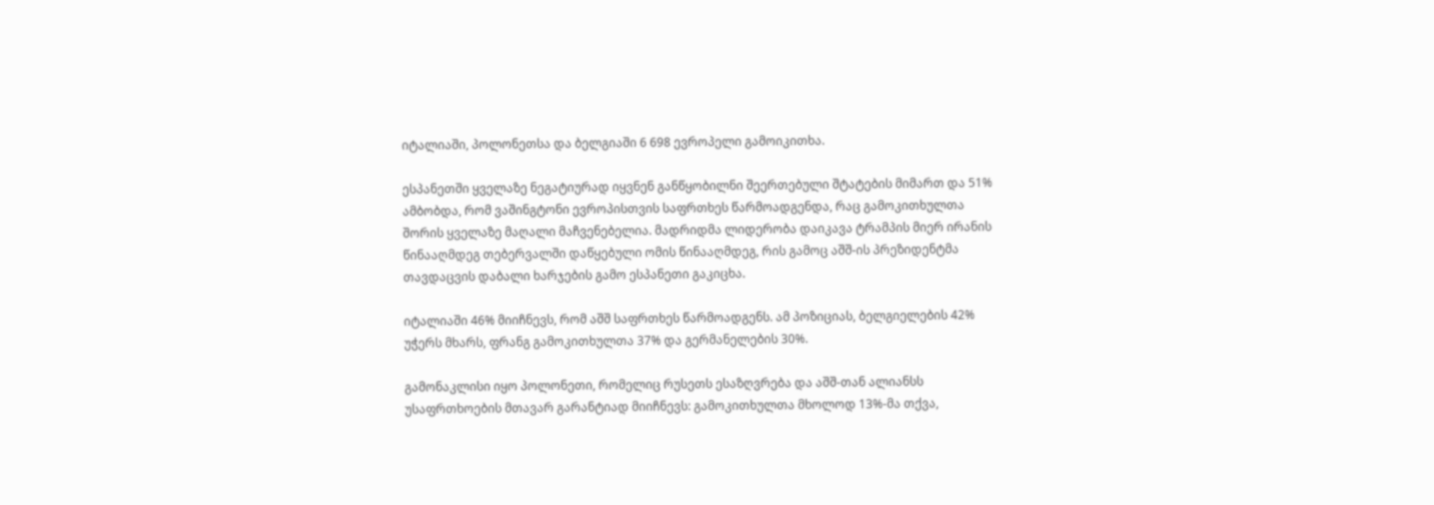იტალიაში, პოლონეთსა და ბელგიაში 6 698 ევროპელი გამოიკითხა.

ესპანეთში ყველაზე ნეგატიურად იყვნენ განწყობილნი შეერთებული შტატების მიმართ და 51% ამბობდა, რომ ვაშინგტონი ევროპისთვის საფრთხეს წარმოადგენდა, რაც გამოკითხულთა შორის ყველაზე მაღალი მაჩვენებელია. მადრიდმა ლიდერობა დაიკავა ტრამპის მიერ ირანის წინააღმდეგ თებერვალში დაწყებული ომის წინააღმდეგ, რის გამოც აშშ-ის პრეზიდენტმა თავდაცვის დაბალი ხარჯების გამო ესპანეთი გაკიცხა.

იტალიაში 46% მიიჩნევს, რომ აშშ საფრთხეს წარმოადგენს. ამ პოზიციას, ბელგიელების 42% უჭერს მხარს, ფრანგ გამოკითხულთა 37% და გერმანელების 30%.

გამონაკლისი იყო პოლონეთი, რომელიც რუსეთს ესაზღვრება და აშშ-თან ალიანსს უსაფრთხოების მთავარ გარანტიად მიიჩნევს: გამოკითხულთა მხოლოდ 13%-მა თქვა,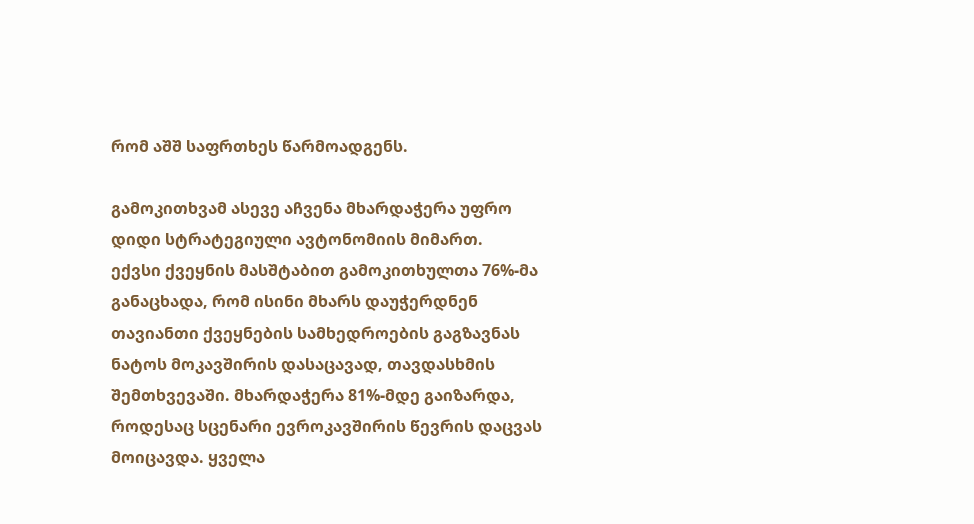რომ აშშ საფრთხეს წარმოადგენს.

გამოკითხვამ ასევე აჩვენა მხარდაჭერა უფრო დიდი სტრატეგიული ავტონომიის მიმართ.
ექვსი ქვეყნის მასშტაბით გამოკითხულთა 76%-მა განაცხადა, რომ ისინი მხარს დაუჭერდნენ თავიანთი ქვეყნების სამხედროების გაგზავნას ნატოს მოკავშირის დასაცავად, თავდასხმის შემთხვევაში. მხარდაჭერა 81%-მდე გაიზარდა, როდესაც სცენარი ევროკავშირის წევრის დაცვას მოიცავდა. ყველა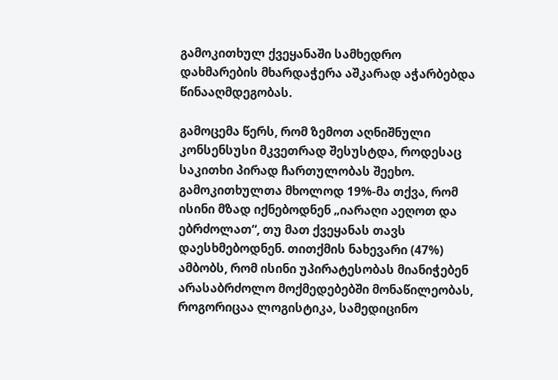გამოკითხულ ქვეყანაში სამხედრო დახმარების მხარდაჭერა აშკარად აჭარბებდა წინააღმდეგობას.

გამოცემა წერს, რომ ზემოთ აღნიშნული კონსენსუსი მკვეთრად შესუსტდა, როდესაც საკითხი პირად ჩართულობას შეეხო. გამოკითხულთა მხოლოდ 19%-მა თქვა, რომ ისინი მზად იქნებოდნენ „იარაღი აეღოთ და ებრძოლათ“, თუ მათ ქვეყანას თავს დაესხმებოდნენ. თითქმის ნახევარი (47%) ამბობს, რომ ისინი უპირატესობას მიანიჭებენ არასაბრძოლო მოქმედებებში მონაწილეობას, როგორიცაა ლოგისტიკა, სამედიცინო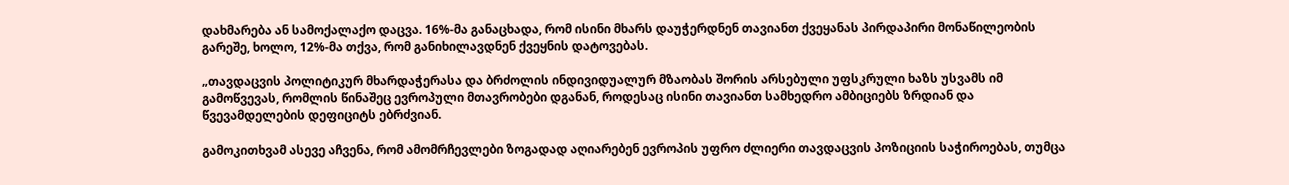დახმარება ან სამოქალაქო დაცვა. 16%-მა განაცხადა, რომ ისინი მხარს დაუჭერდნენ თავიანთ ქვეყანას პირდაპირი მონაწილეობის გარეშე, ხოლო, 12%-მა თქვა, რომ განიხილავდნენ ქვეყნის დატოვებას.

„თავდაცვის პოლიტიკურ მხარდაჭერასა და ბრძოლის ინდივიდუალურ მზაობას შორის არსებული უფსკრული ხაზს უსვამს იმ გამოწვევას, რომლის წინაშეც ევროპული მთავრობები დგანან, როდესაც ისინი თავიანთ სამხედრო ამბიციებს ზრდიან და წვევამდელების დეფიციტს ებრძვიან.

გამოკითხვამ ასევე აჩვენა, რომ ამომრჩევლები ზოგადად აღიარებენ ევროპის უფრო ძლიერი თავდაცვის პოზიციის საჭიროებას, თუმცა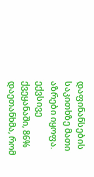დაფინანსების საკითხზე მათი აზრები იყოფა. ექვსივე ქვეყანაში, 86% დაეთანხმა, რომ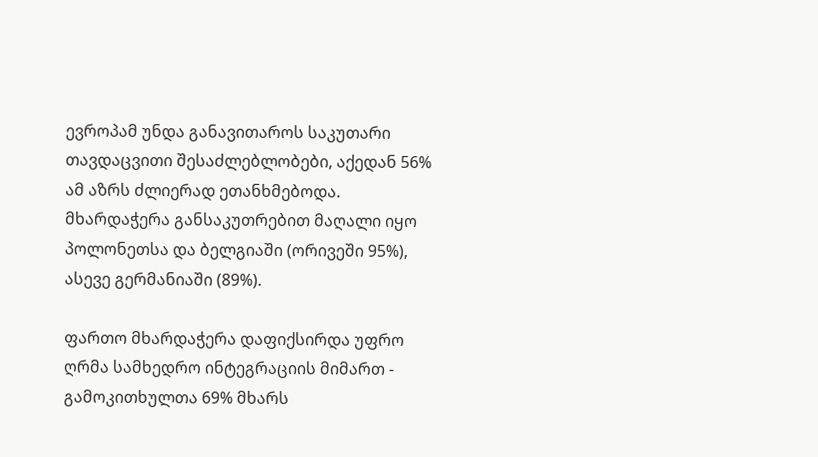ევროპამ უნდა განავითაროს საკუთარი თავდაცვითი შესაძლებლობები, აქედან 56% ამ აზრს ძლიერად ეთანხმებოდა. მხარდაჭერა განსაკუთრებით მაღალი იყო პოლონეთსა და ბელგიაში (ორივეში 95%), ასევე გერმანიაში (89%).

ფართო მხარდაჭერა დაფიქსირდა უფრო ღრმა სამხედრო ინტეგრაციის მიმართ - გამოკითხულთა 69% მხარს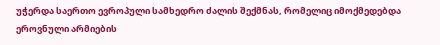უჭერდა საერთო ევროპული სამხედრო ძალის შექმნას, რომელიც იმოქმედებდა ეროვნული არმიების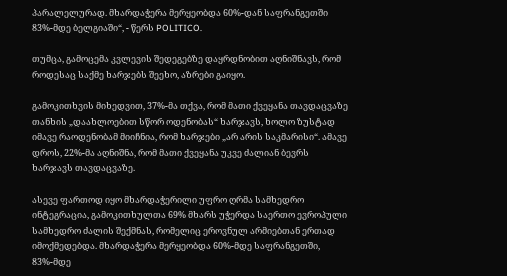პარალელურად. მხარდაჭერა მერყეობდა 60%-დან საფრანგეთში 83%-მდე ბელგიაში“, - წერს POLITICO.

თუმცა, გამოცემა კვლევის შედეგებზე დაყრდნობით აღნიშნავს, რომ როდესაც საქმე ხარჯებს შეეხო, აზრები გაიყო.

გამოკითხვის მიხედვით, 37%-მა თქვა, რომ მათი ქვეყანა თავდაცვაზე თანხის „დაახლოებით სწორ ოდენობას“ ხარჯავს, ხოლო ზუსტად იმავე რაოდენობამ მიიჩნია, რომ ხარჯები „არ არის საკმარისი“. ამავე დროს, 22%-მა აღნიშნა, რომ მათი ქვეყანა უკვე ძალიან ბევრს ხარჯავს თავდაცვაზე.

ასევე ფართოდ იყო მხარდაჭერილი უფრო ღრმა სამხედრო ინტეგრაცია, გამოკითხულთა 69% მხარს უჭერდა საერთო ევროპული სამხედრო ძალის შექმნას, რომელიც ეროვნულ არმიებთან ერთად იმოქმედებდა. მხარდაჭერა მერყეობდა 60%-მდე საფრანგეთში, 83%-მდე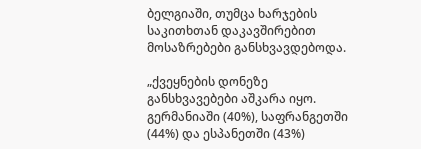ბელგიაში, თუმცა ხარჯების საკითხთან დაკავშირებით მოსაზრებები განსხვავდებოდა.

„ქვეყნების დონეზე განსხვავებები აშკარა იყო. გერმანიაში (40%), საფრანგეთში (44%) და ესპანეთში (43%)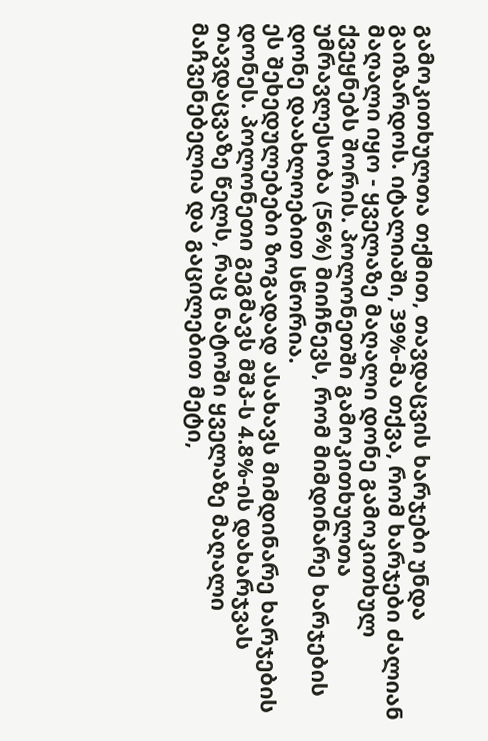გამოკითხულთა თქმით, თავდაცვის ხარჯები უნდა გაიზარდოს. იტალიაში, 39%-მა თქვა, რომ ხარჯები ძალიან მაღალი იყო - ყველაზე მაღალი დონე გამოკითხულ ქვეყნებს შორის. პოლონეთში გამოკითხულთა უმრავლესობა (56%) მიიჩნევს, რომ მიმდინარე ხარჯების დონე დაახლოებით სწორია.
ეს შეხედულებები ზოგადად ასახავს მიმდინარე ხარჯების დონეს. პოლონეთი გეგმავს მშპ-ს 4.8%-ის დახარჯვას თავდაცვაზე წელს, რაც ნატოში ყველაზე მაღალი მაჩვენებელია და გაცილებით მეტი,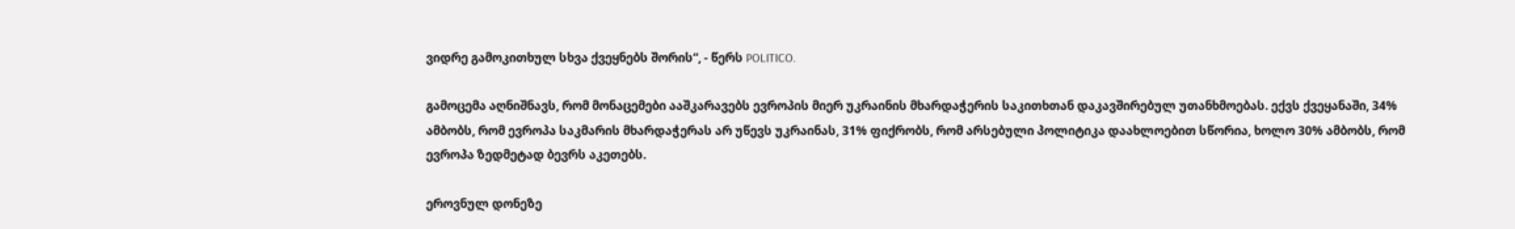ვიდრე გამოკითხულ სხვა ქვეყნებს შორის“, - წერს POLITICO.

გამოცემა აღნიშნავს, რომ მონაცემები ააშკარავებს ევროპის მიერ უკრაინის მხარდაჭერის საკითხთან დაკავშირებულ უთანხმოებას. ექვს ქვეყანაში, 34% ამბობს, რომ ევროპა საკმარის მხარდაჭერას არ უწევს უკრაინას, 31% ფიქრობს, რომ არსებული პოლიტიკა დაახლოებით სწორია, ხოლო 30% ამბობს, რომ ევროპა ზედმეტად ბევრს აკეთებს.

ეროვნულ დონეზე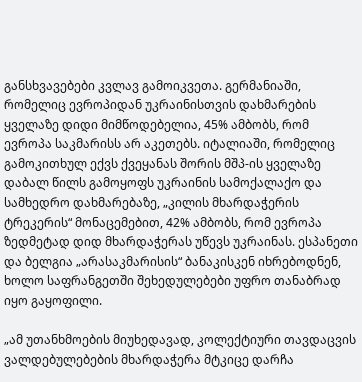განსხვავებები კვლავ გამოიკვეთა. გერმანიაში, რომელიც ევროპიდან უკრაინისთვის დახმარების ყველაზე დიდი მიმწოდებელია, 45% ამბობს, რომ ევროპა საკმარისს არ აკეთებს. იტალიაში, რომელიც გამოკითხულ ექვს ქვეყანას შორის მშპ-ის ყველაზე დაბალ წილს გამოყოფს უკრაინის სამოქალაქო და სამხედრო დახმარებაზე, „კილის მხარდაჭერის ტრეკერის“ მონაცემებით, 42% ამბობს, რომ ევროპა ზედმეტად დიდ მხარდაჭერას უწევს უკრაინას. ესპანეთი და ბელგია „არასაკმარისის“ ბანაკისკენ იხრებოდნენ, ხოლო საფრანგეთში შეხედულებები უფრო თანაბრად იყო გაყოფილი.

„ამ უთანხმოების მიუხედავად, კოლექტიური თავდაცვის ვალდებულებების მხარდაჭერა მტკიცე დარჩა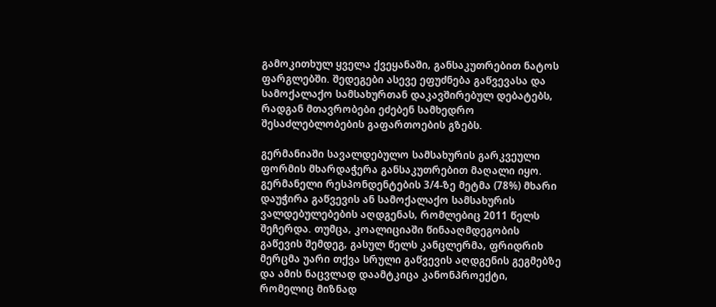გამოკითხულ ყველა ქვეყანაში, განსაკუთრებით ნატოს ფარგლებში. შედეგები ასევე ეფუძნება გაწვევასა და სამოქალაქო სამსახურთან დაკავშირებულ დებატებს, რადგან მთავრობები ეძებენ სამხედრო შესაძლებლობების გაფართოების გზებს.

გერმანიაში სავალდებულო სამსახურის გარკვეული ფორმის მხარდაჭერა განსაკუთრებით მაღალი იყო. გერმანელი რესპონდენტების 3/4-ზე მეტმა (78%) მხარი დაუჭირა გაწვევის ან სამოქალაქო სამსახურის ვალდებულებების აღდგენას, რომლებიც 2011 წელს შეჩერდა. თუმცა, კოალიციაში წინააღმდეგობის გაწევის შემდეგ, გასულ წელს კანცლერმა, ფრიდრიხ მერცმა უარი თქვა სრული გაწვევის აღდგენის გეგმებზე და ამის ნაცვლად დაამტკიცა კანონპროექტი, რომელიც მიზნად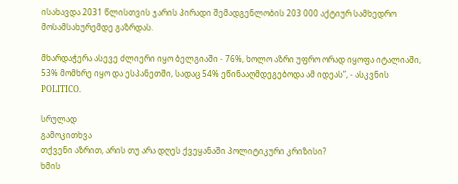ისახავდა 2031 წლისთვის ჯარის პირადი შემადგენლობის 203 000 აქტიურ სამხედრო მოსამსახურემდე გაზრდას.

მხარდაჭერა ასევე ძლიერი იყო ბელგიაში - 76%, ხოლო აზრი უფრო ორად იყოფა იტალიაში, 53% მომხრე იყო და ესპანეთში, სადაც 54% ეწინააღმდეგებოდა ამ იდეას”, - ასკვნის POLITICO.

სრულად
გამოკითხვა
თქვენი აზრით, არის თუ არა დღეს ქვეყანაში პოლიტიკური კრიზისი?
ხმის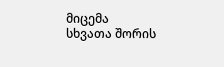მიცემა
სხვათა შორის